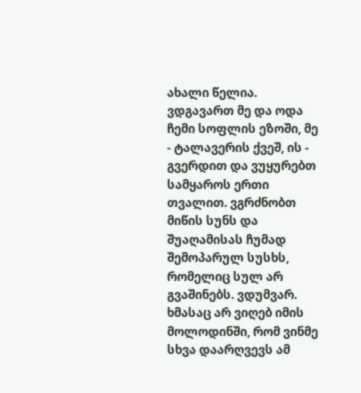ახალი წელია. ვდგავართ მე და ოდა ჩემი სოფლის ეზოში, მე - ტალავერის ქვეშ, ის - გვერდით და ვუყურებთ სამყაროს ერთი თვალით. ვგრძნობთ მიწის სუნს და შუაღამისას ჩუმად შემოპარულ სუსხს, რომელიც სულ არ გვაშინებს. ვდუმვარ. ხმასაც არ ვიღებ იმის მოლოდინში, რომ ვინმე სხვა დაარღვევს ამ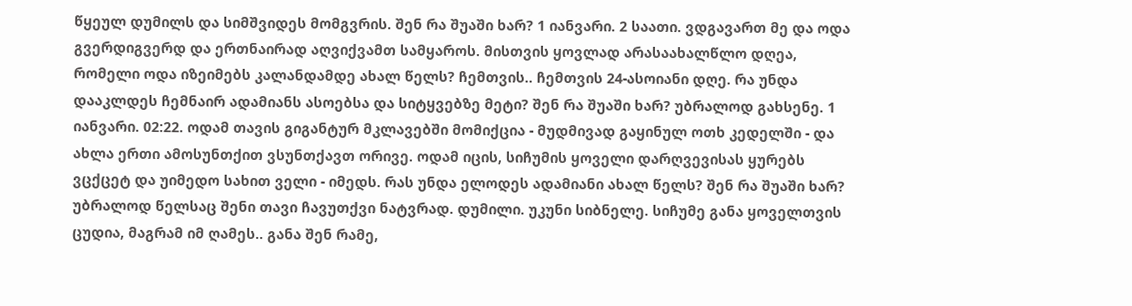წყეულ დუმილს და სიმშვიდეს მომგვრის. შენ რა შუაში ხარ? 1 იანვარი. 2 საათი. ვდგავართ მე და ოდა გვერდიგვერდ და ერთნაირად აღვიქვამთ სამყაროს. მისთვის ყოვლად არასაახალწლო დღეა, რომელი ოდა იზეიმებს კალანდამდე ახალ წელს? ჩემთვის.. ჩემთვის 24-ასოიანი დღე. რა უნდა დააკლდეს ჩემნაირ ადამიანს ასოებსა და სიტყვებზე მეტი? შენ რა შუაში ხარ? უბრალოდ გახსენე. 1 იანვარი. 02:22. ოდამ თავის გიგანტურ მკლავებში მომიქცია - მუდმივად გაყინულ ოთხ კედელში - და ახლა ერთი ამოსუნთქით ვსუნთქავთ ორივე. ოდამ იცის, სიჩუმის ყოველი დარღვევისას ყურებს ვცქცეტ და უიმედო სახით ველი - იმედს. რას უნდა ელოდეს ადამიანი ახალ წელს? შენ რა შუაში ხარ? უბრალოდ წელსაც შენი თავი ჩავუთქვი ნატვრად. დუმილი. უკუნი სიბნელე. სიჩუმე განა ყოველთვის ცუდია, მაგრამ იმ ღამეს.. განა შენ რამე,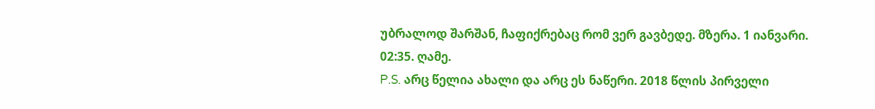უბრალოდ შარშან, ჩაფიქრებაც რომ ვერ გავბედე. მზერა. 1 იანვარი. 02:35. ღამე.
P.S. არც წელია ახალი და არც ეს ნაწერი. 2018 წლის პირველი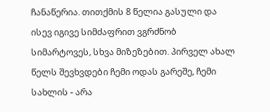ჩანაწერია. თითქმის 8 წელია გასული და ისევ იგივე სიმძაფრით ვგრძნობ სიმარტოვეს, სხვა მიზეზებით. პირველ ახალ წელს შევხვდები ჩემი ოდას გარეშე, ჩემი სახლის - არა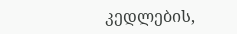კედლების,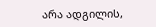არა ადგილის,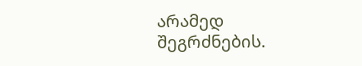არამედ შეგრძნების.